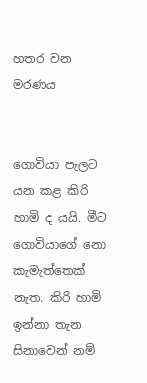හතර වන මරණය


ගොවියා පැලට යන කළ කිරි හාමි ද යයි. මීට ගොවියාගේ නො කැමැත්තෙක්‌ නැත. කිරි හාමි ඉන්නා තැන සිනාවෙන් නම්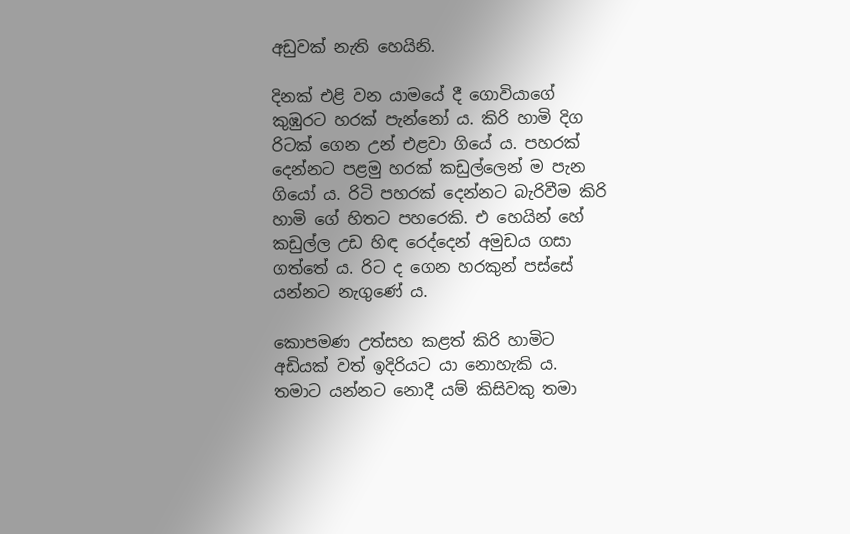අඩුවක්‌ නැති හෙයිනි.

දිනක්‌ එළි වන යාමයේ දී ගොවියාගේ කුඹුරට හරක්‌ පැන්නෝ ය. කිරි හාමි දිග රිටක්‌ ගෙන උන් එළවා ගියේ ය. පහරක්‌ දෙන්නට පළමු හරක්‌ කඩුල්ලෙන් ම පැන ගියෝ ය. රිටි පහරක්‌ දෙන්නට බැරිවීම කිරි හාමි ගේ හිතට පහරෙකි. එ හෙයින් හේ කඩුල්ල උඩ හිඳ රෙද්දෙන් අමුඩය ගසා ගත්තේ ය. රිට ද ගෙන හරකුන් පස්‌සේ යන්නට නැගුණේ ය.

කොපමණ උත්සහ කළත් කිරි හාමිට අඩියක්‌ වත් ඉදිරියට යා නොහැකි ය. තමාට යන්නට නොදී යම් කිසිවකු තමා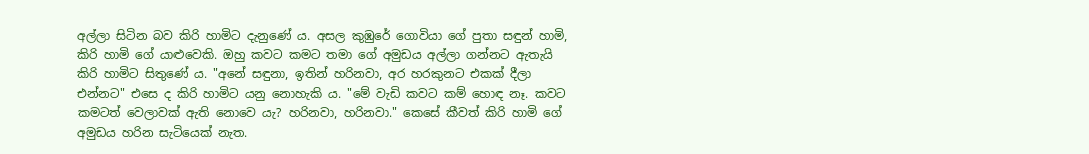අල්ලා සිටින බව කිරි හාමිට දැනුණේ ය. අසල කුඹුරේ ගොවියා ගේ පුතා සඳුන් හාමි, කිරි හාමි ගේ යාළුවෙකි. ඔහු කවට කමට තමා ගේ අමුඩය අල්ලා ගන්නට ඇතැයි කිරි හාමිට සිතුණේ ය. "අනේ සඳුනා, ඉතින් හරිනවා, අර හරකුනට එකක්‌ දීලා එන්නට" එසෙ ද කිරි හාමිට යනු නොහැකි ය. "මේ වැඩි කවට කම් හොඳ නෑ. කවට කමටත් වෙලාවක්‌ ඇති නොවෙ යැ? හරිනවා, හරිනවා." කෙසේ කීවත් කිරි හාමි ගේ අමුඩය හරින සැටියෙක්‌ නැත.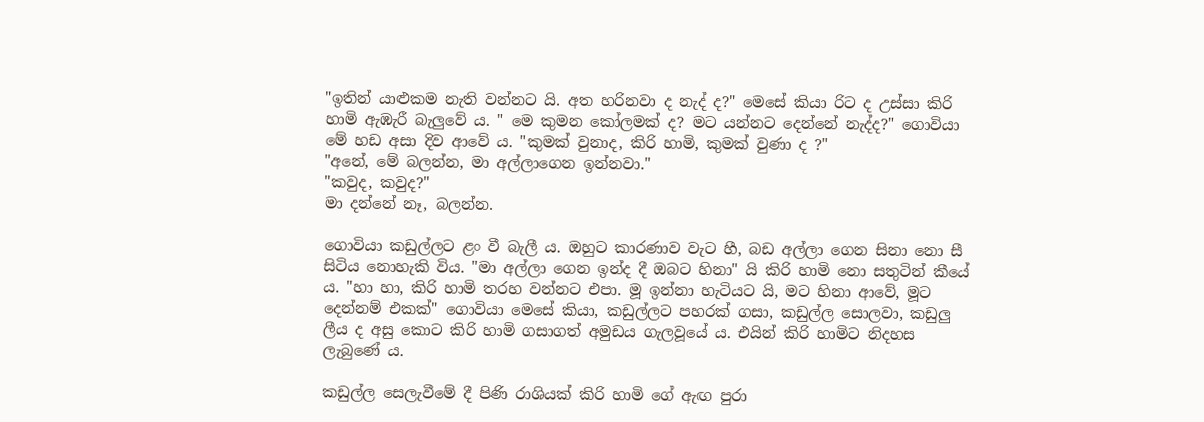"ඉතින් යාළුකම නැති වන්නට යි. අත හරිනවා ද නැද් ද?" මෙසේ කියා රිට ද උස්‌සා කිරි හාමි ඇඹැරී බැලුවේ ය. " මෙ කුමන කෝලමක්‌ ද? මට යන්නට දෙන්නේ නැද්ද?" ගොවියා මේ හඩ අසා දිව ආවේ ය. "කුමක්‌ වුනාද, කිරි හාමි, කුමක්‌ වුණා ද ?"
"අනේ, මේ බලන්න, මා අල්ලාගෙන ඉන්නවා."
"කවුද, කවුද?"
මා දන්නේ නෑ, බලන්න.

ගොවියා කඩුල්ලට ළං වී බැලී ය. ඔහුට කාරණාව වැට හී, බඩ අල්ලා ගෙන සිනා නො සී සිටිය නොහැකි විය. "මා අල්ලා ගෙන ඉන්ද දී ඔබට හිනා" යි කිරි හාමි නො සතුටින් කීයේ ය. "හා හා, කිරි හාමි තරහ වන්නට එපා. මූ ඉන්නා හැටියට යි, මට හිනා ආවේ, මූට දෙන්නම් එකක්‌" ගොවියා මෙසේ කියා, කඩුල්ලට පහරක්‌ ගසා, කඩුල්ල සොලවා, කඩුලු ලීය ද අසු කොට කිරි හාමි ගසාගත් අමුඩය ගැලවූයේ ය. එයින් කිරි හාමිට නිදහස ලැබුණේ ය.

කඩුල්ල සෙලැවීමේ දී පිණි රාශියක්‌ කිරි හාමි ගේ ඇඟ පුරා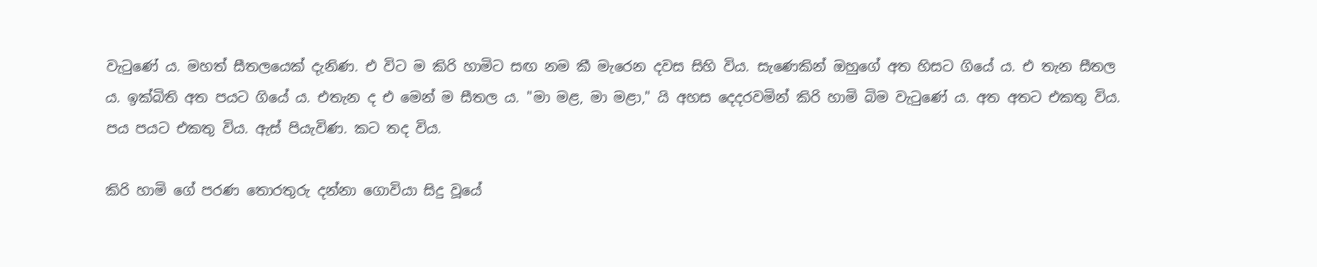වැටුණේ ය. මහත් සීතලයෙක්‌ දැනිණ. එ විට ම කිරි හාමිට සඟ නම කී මැරෙන දවස සිහි විය. සැණෙකින් ඔහුගේ අත හිසට ගියේ ය. එ තැන සීතල ය. ඉක්‌බිති අත පයට ගියේ ය. එතැන ද එ මෙන් ම සීතල ය. "මා මළ, මා මළා," යි අහස දෙදරවමින් කිරි හාමි බිම වැටුණේ ය. අත අතට එකතු විය. පය පයට එකතු විය. ඇස්‌ පියැවිණ. කට තද විය.

කිරි හාමි ගේ පරණ තොරතුරු දන්නා ගොවියා සිදු වූයේ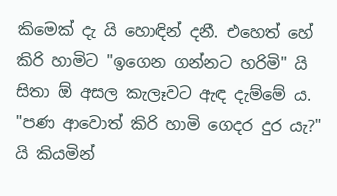කිමෙක්‌ දැ යි හොඳින් දනී. එහෙත් හේ කිරි හාමිට "ඉගෙන ගන්නට හරිමි" යි සිතා ඕ අසල කැලෑවට ඇඳ දැම්මේ ය. "පණ ආවොත් කිරි හාමි ගෙදර දුර යැ?" යි කියමින්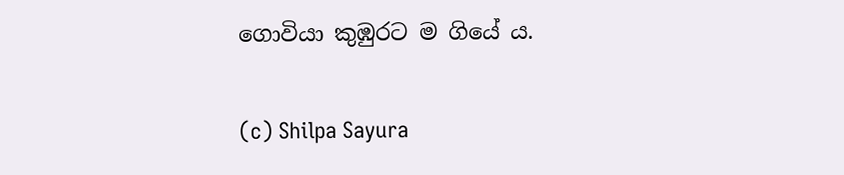ගොවියා කුඹුරට ම ගියේ ය.

(c) Shilpa Sayura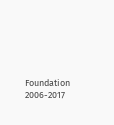Foundation 2006-2017